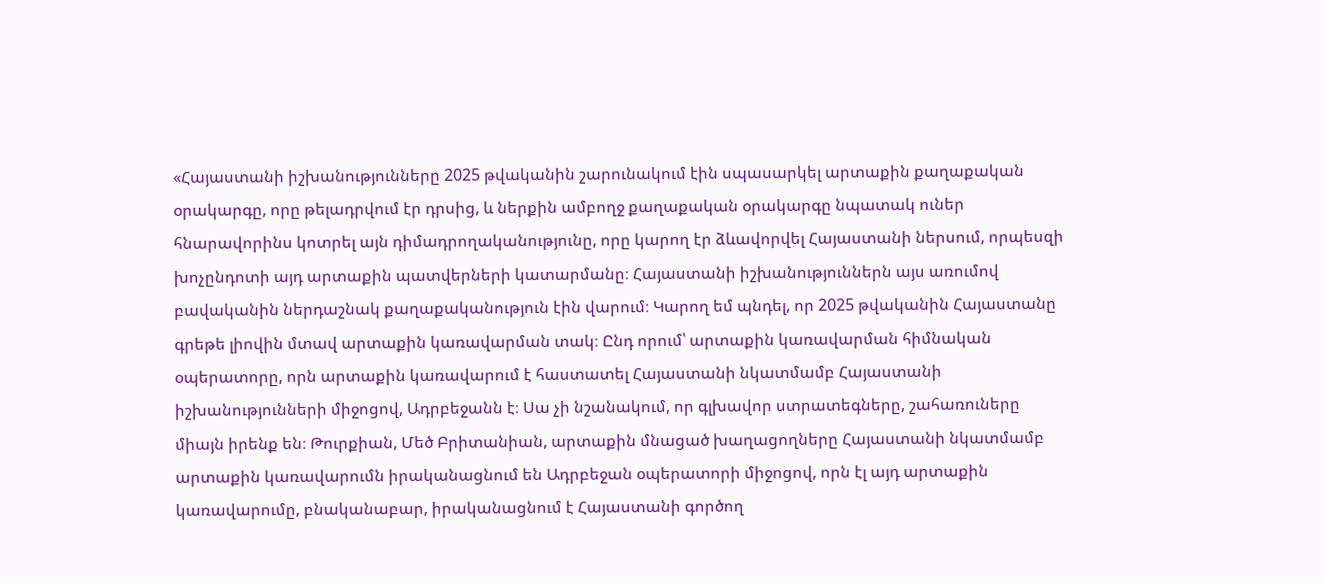«Հայաստանի իշխանությունները 2025 թվականին շարունակում էին սպասարկել արտաքին քաղաքական օրակարգը, որը թելադրվում էր դրսից, և ներքին ամբողջ քաղաքական օրակարգը նպատակ ուներ հնարավորինս կոտրել այն դիմադրողականությունը, որը կարող էր ձևավորվել Հայաստանի ներսում, որպեսզի խոչընդոտի այդ արտաքին պատվերների կատարմանը։ Հայաստանի իշխանություններն այս առումով բավականին ներդաշնակ քաղաքականություն էին վարում։ Կարող եմ պնդել, որ 2025 թվականին Հայաստանը գրեթե լիովին մտավ արտաքին կառավարման տակ։ Ընդ որում՝ արտաքին կառավարման հիմնական օպերատորը, որն արտաքին կառավարում է հաստատել Հայաստանի նկատմամբ Հայաստանի իշխանությունների միջոցով, Ադրբեջանն է։ Սա չի նշանակում, որ գլխավոր ստրատեգները, շահառուները միայն իրենք են։ Թուրքիան, Մեծ Բրիտանիան, արտաքին մնացած խաղացողները Հայաստանի նկատմամբ արտաքին կառավարումն իրականացնում են Ադրբեջան օպերատորի միջոցով, որն էլ այդ արտաքին կառավարումը, բնականաբար, իրականացնում է Հայաստանի գործող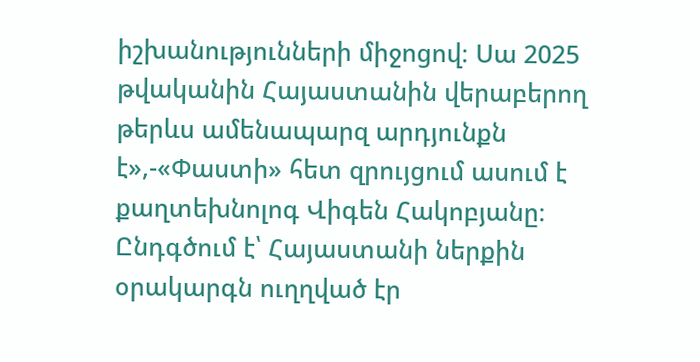իշխանությունների միջոցով։ Սա 2025 թվականին Հայաստանին վերաբերող թերևս ամենապարզ արդյունքն է»,-«Փաստի» հետ զրույցում ասում է քաղտեխնոլոգ Վիգեն Հակոբյանը։
Ընդգծում է՝ Հայաստանի ներքին օրակարգն ուղղված էր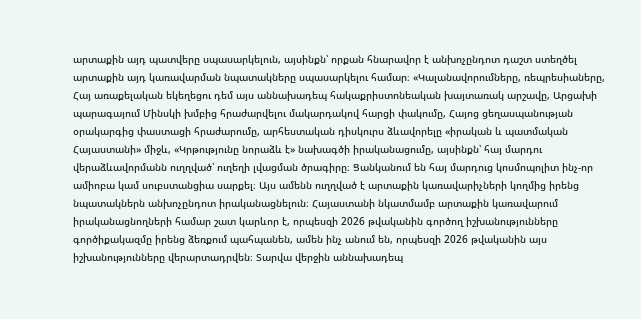արտաքին այդ պատվերը սպասարկելուն, այսինքն՝ որքան հնարավոր է անխոչընդոտ դաշտ ստեղծել արտաքին այդ կառավարման նպատակները սպասարկելու համար։ «Կալանավորումները, ռեպրեսիաները, Հայ առաքելական եկեղեցու դեմ այս աննախադեպ հակաքրիստոնեական խայտառակ արշավը, Արցախի պարագայում Մինսկի խմբից հրաժարվելու մակարդակով հարցի փակումը, Հայոց ցեղասպանության օրակարգից փաստացի հրաժարումը, արհեստական դիսկուրս ձևավորելը «իրական և պատմական Հայաստանի» միջև, «Կրթությունը նորաձև է» նախագծի իրականացումը, այսինքն՝ հայ մարդու վերաձևավորմանն ուղղված՝ ուղեղի լվացման ծրագիրը։ Ցանկանում են հայ մարդուց կոսմոպոլիտ ինչ-որ ամիոբա կամ սուբստանցիա սարքել։ Այս ամենն ուղղված է արտաքին կառավարիչների կողմից իրենց նպատակներն անխոչընդոտ իրականացնելուն։ Հայաստանի նկատմամբ արտաքին կառավարում իրականացնողների համար շատ կարևոր է, որպեսզի 2026 թվականին գործող իշխանությունները գործիքակազմը իրենց ձեռքում պահպանեն, ամեն ինչ անում են, որպեսզի 2026 թվականին այս իշխանությունները վերարտադրվեն։ Տարվա վերջին աննախադեպ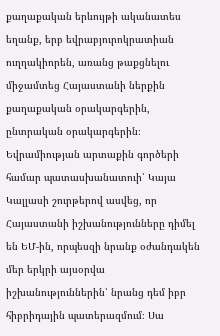քաղաքական երևույթի ականատես եղանք, երբ եվրաբյուրոկրատիան ուղղակիորեն, առանց թաքցնելու միջամտեց Հայաստանի ներքին քաղաքական օրակարգերին, ընտրական օրակարգերին։ Եվրամիության արտաքին գործերի համար պատասխանատուի՝ Կայա Կալլասի շուրթերով ասվեց, որ Հայաստանի իշխանությունները դիմել են ԵՄ-ին, որպեսզի նրանք օժանդակեն մեր երկրի այսօրվա իշխանություններին՝ նրանց դեմ իբր հիբրիդային պատերազմում։ Սա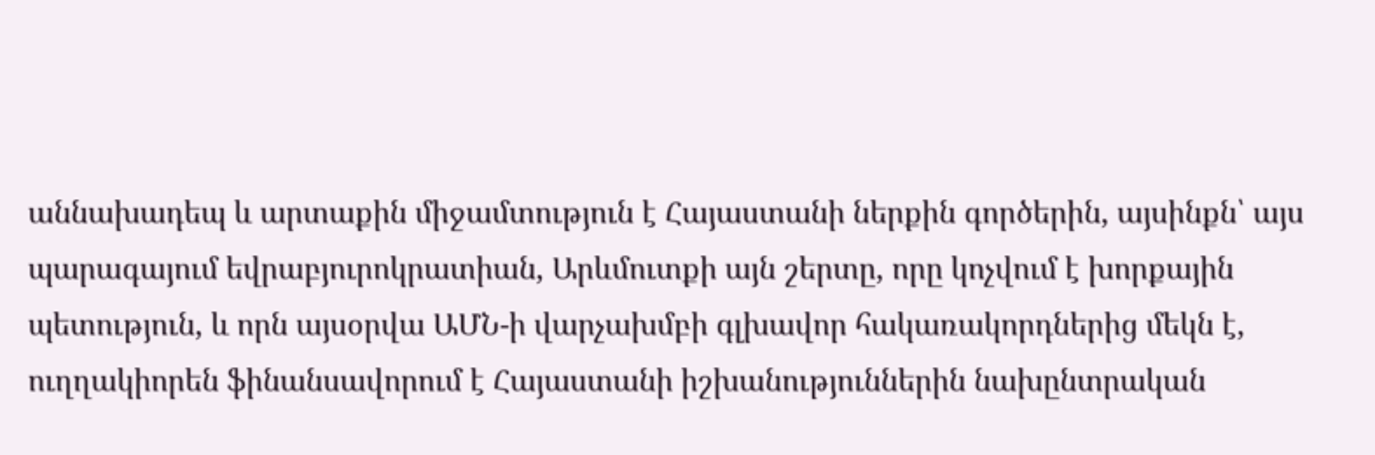աննախադեպ և արտաքին միջամտություն է Հայաստանի ներքին գործերին, այսինքն՝ այս պարագայում եվրաբյուրոկրատիան, Արևմուտքի այն շերտը, որը կոչվում է խորքային պետություն, և որն այսօրվա ԱՄՆ-ի վարչախմբի գլխավոր հակառակորդներից մեկն է, ուղղակիորեն ֆինանսավորում է Հայաստանի իշխանություններին նախընտրական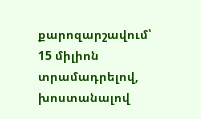քարոզարշավում՝ 15 միլիոն տրամադրելով, խոստանալով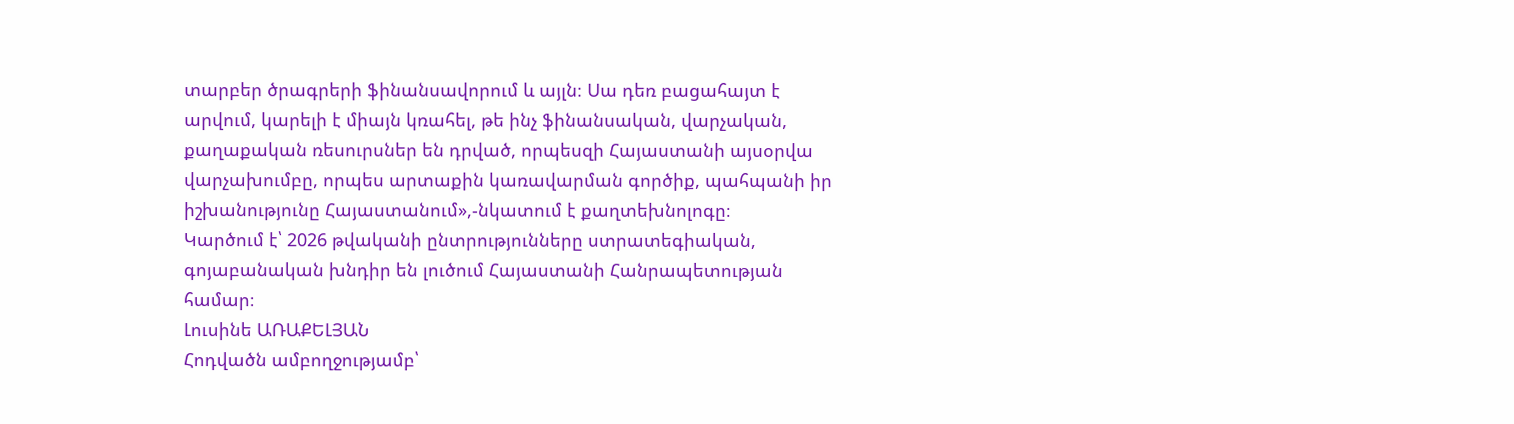տարբեր ծրագրերի ֆինանսավորում և այլն։ Սա դեռ բացահայտ է արվում, կարելի է միայն կռահել, թե ինչ ֆինանսական, վարչական, քաղաքական ռեսուրսներ են դրված, որպեսզի Հայաստանի այսօրվա վարչախումբը, որպես արտաքին կառավարման գործիք, պահպանի իր իշխանությունը Հայաստանում»,-նկատում է քաղտեխնոլոգը։
Կարծում է՝ 2026 թվականի ընտրությունները ստրատեգիական, գոյաբանական խնդիր են լուծում Հայաստանի Հանրապետության համար։
Լուսինե ԱՌԱՔԵԼՅԱՆ
Հոդվածն ամբողջությամբ՝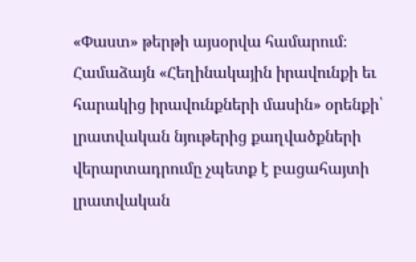«Փաստ» թերթի այսօրվա համարում։
Համաձայն «Հեղինակային իրավունքի եւ հարակից իրավունքների մասին» օրենքի՝ լրատվական նյութերից քաղվածքների վերարտադրումը չպետք է բացահայտի լրատվական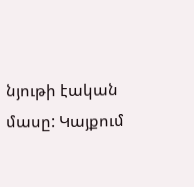նյութի էական մասը: Կայքում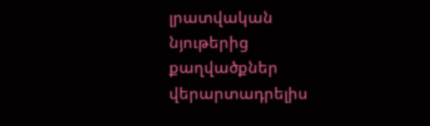լրատվական նյութերից քաղվածքներ վերարտադրելիս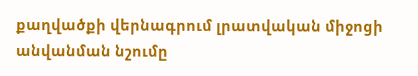քաղվածքի վերնագրում լրատվական միջոցի անվանման նշումը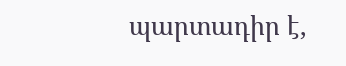պարտադիր է,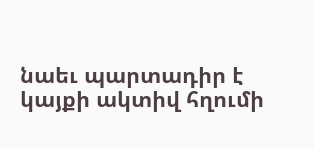նաեւ պարտադիր է կայքի ակտիվ հղումի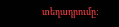տեղադրումը: